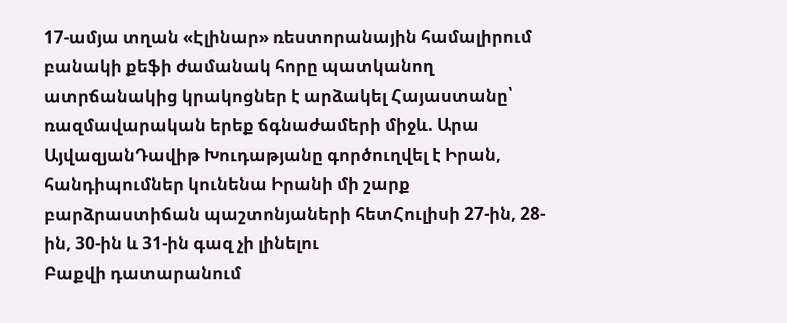17-ամյա տղան «Էլինար» ռեստորանային համալիրում բանակի քեֆի ժամանակ հորը պատկանող ատրճանակից կրակոցներ է արձակել Հայաստանը՝ ռազմավարական երեք ճգնաժամերի միջև. Արա ԱյվազյանԴավիթ Խուդաթյանը գործուղվել է Իրան, հանդիպումներ կունենա Իրանի մի շարք բարձրաստիճան պաշտոնյաների հետՀուլիսի 27-ին, 28-ին, 30-ին և 31-ին գազ չի լինելու
Բաքվի դատարանում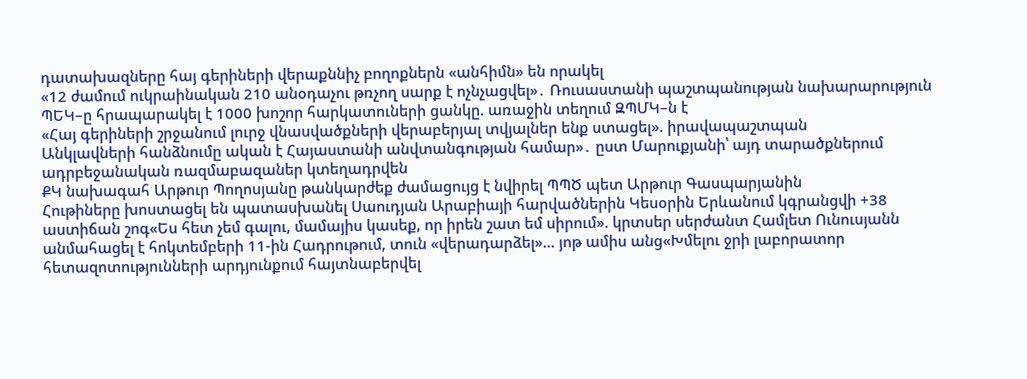դատախազները հայ գերիների վերաքննիչ բողոքներն «անհիմն» են որակել
«12 ժամում ուկրաինական 210 անօդաչու թռչող սարք է ոչնչացվել»․ Ռուսաստանի պաշտպանության նախարարություն
ՊԵԿ–ը հրապարակել է 1000 խոշոր հարկատուների ցանկը. առաջին տեղում ԶՊՄԿ–ն է
«Հայ գերիների շրջանում լուրջ վնասվածքների վերաբերյալ տվյալներ ենք ստացել». իրավապաշտպան
Անկլավների հանձնումը ական է Հայաստանի անվտանգության համար»․ ըստ Մարուքյանի՝ այդ տարածքներում ադրբեջանական ռազմաբազաներ կտեղադրվեն
ՔԿ նախագահ Արթուր Պողոսյանը թանկարժեք ժամացույց է նվիրել ՊՊԾ պետ Արթուր Գասպարյանին
Հութիները խոստացել են պատասխանել Սաուդյան Արաբիայի հարվածներին Կեսօրին Երևանում կգրանցվի +38 աստիճան շոգ«Ես հետ չեմ գալու, մամայիս կասեք, որ իրեն շատ եմ սիրում». կրտսեր սերժանտ Համլետ Ունուսյանն անմահացել է հոկտեմբերի 11-ին Հադրութում, տուն «վերադարձել»... յոթ ամիս անց«Խմելու ջրի լաբորատոր հետազոտությունների արդյունքում հայտնաբերվել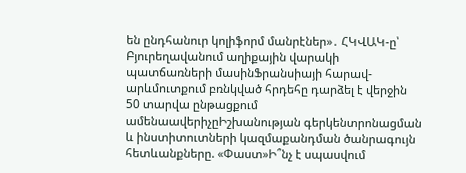են ընդհանուր կոլիֆորմ մանրէներ»․ ՀԿՎԱԿ-ը՝ Բյուրեղավանում աղիքային վարակի պատճառների մասինՖրանսիայի հարավ-արևմուտքում բռնկված հրդեհը դարձել է վերջին 50 տարվա ընթացքում ամենաավերիչըԻշխանության գերկենտրոնացման և ինստիտուտների կազմաքանդման ծանրագույն հետևանքները. «Փաստ»Ի՞նչ է սպասվում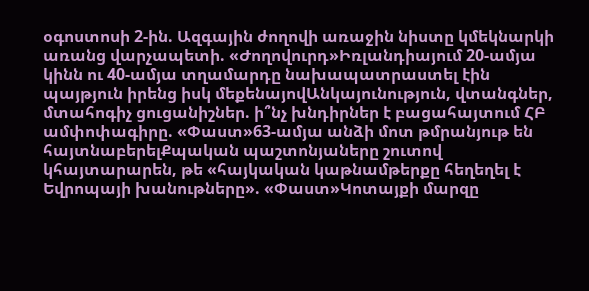օգոստոսի 2-ին. Ազգային ժողովի առաջին նիստը կմեկնարկի առանց վարչապետի. «Ժողովուրդ»Իռլանդիայում 20-ամյա կինն ու 40-ամյա տղամարդը նախապատրաստել էին պայթյուն իրենց իսկ մեքենայովԱնկայունություն, վտանգներ, մտահոգիչ ցուցանիշներ. ի՞նչ խնդիրներ է բացահայտում ՀԲ ամփոփագիրը. «Փաստ»63-ամյա անձի մոտ թմրանյութ են հայտնաբերելՔպական պաշտոնյաները շուտով կհայտարարեն, թե «հայկական կաթնամթերքը հեղեղել է Եվրոպայի խանութները». «Փաստ»Կոտայքի մարզը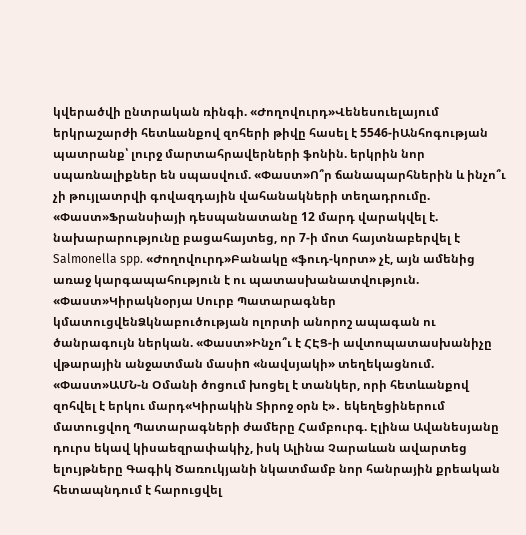կվերածվի ընտրական ռինգի. «Ժողովուրդ»Վենեսուելայում երկրաշարժի հետևանքով զոհերի թիվը հասել է 5546-իԱնհոգության պատրանք՝ լուրջ մարտահրավերների ֆոնին. երկրին նոր սպառնալիքներ են սպասվում. «Փաստ»Ո՞ր ճանապարհներին և ինչո՞ւ չի թույլատրվի գովազդային վահանակների տեղադրումը. «Փաստ»Ֆրանսիայի դեսպանատանը 12 մարդ վարակվել է. նախարարությունը բացահայտեց, որ 7-ի մոտ հայտնաբերվել է Salmonella spp. «Ժողովուրդ»Բանակը «ֆուդ-կորտ» չէ, այն ամենից առաջ կարգապահություն է ու պատասխանատվություն. «Փաստ»Կիրակնօրյա Սուրբ Պատարագներ կմատուցվենՁկնաբուծության ոլորտի անորոշ ապագան ու ծանրագույն ներկան. «Փաստ»Ինչո՞ւ է ՀԷՑ-ի ավտոպատասխանիչը վթարային անջատման մասիn «նավսյակի» տեղեկացնում. «Փաստ»ԱՄՆ-ն Օմանի ծոցում խոցել է տանկեր, որի հետևանքով զոհվել է երկու մարդ«Կիրակին Տիրոջ օրն է»․ եկեղեցիներում մատուցվող Պատարագների ժամերը Համբուրգ. Էլինա Ավանեսյանը դուրս եկավ կիսաեզրափակիչ, իսկ Ալինա Չարաևան ավարտեց ելույթները Գագիկ Ծառուկյանի նկատմամբ նոր հանրային քրեական հետապնդում է հարուցվել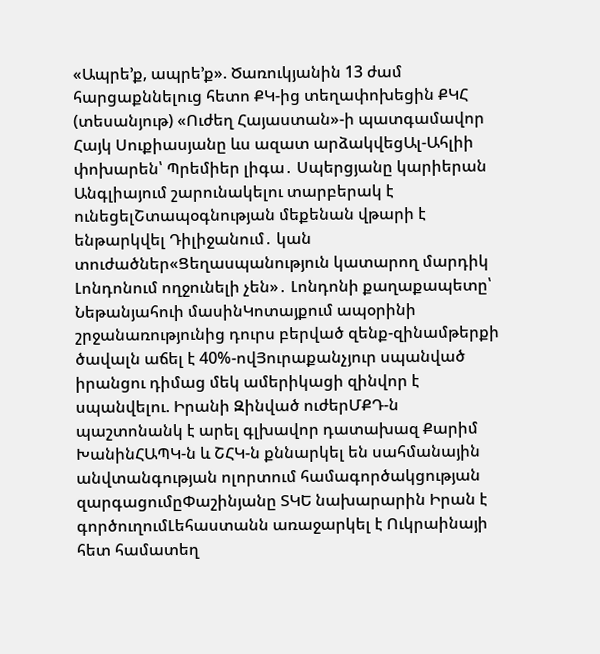«Ապրե’ք, ապրե’ք». Ծառուկյանին 13 ժամ հարցաքննելուց հետո ՔԿ-ից տեղափոխեցին ՔԿՀ (տեսանյութ) «Ուժեղ Հայաստան»-ի պատգամավոր Հայկ Սուքիասյանը ևս ազատ արձակվեցԱլ-Ահլիի փոխարեն՝ Պրեմիեր լիգա․ Սպերցյանը կարիերան Անգլիայում շարունակելու տարբերակ է ունեցելՇտապօգնության մեքենան վթարի է ենթարկվել Դիլիջանում․ կան տուժածներ«Ցեղասպանություն կատարող մարդիկ Լոնդոնում ողջունելի չեն»․ Լոնդոնի քաղաքապետը՝ Նեթանյահուի մասինԿոտայքում ապօրինի շրջանառությունից դուրս բերված զենք-զինամթերքի ծավալն աճել է 40%-ովՅուրաքանչյուր սպանված իրանցու դիմաց մեկ ամերիկացի զինվոր է սպանվելու. Իրանի Զինված ուժերՄՔԴ-ն պաշտոնանկ է արել գլխավոր դատախազ Քարիմ ԽանինՀԱՊԿ-ն և ՇՀԿ-ն քննարկել են սահմանային անվտանգության ոլորտում համագործակցության զարգացումըՓաշինյանը ՏԿԵ նախարարին Իրան է գործուղումԼեհաստանն առաջարկել է Ուկրաինայի հետ համատեղ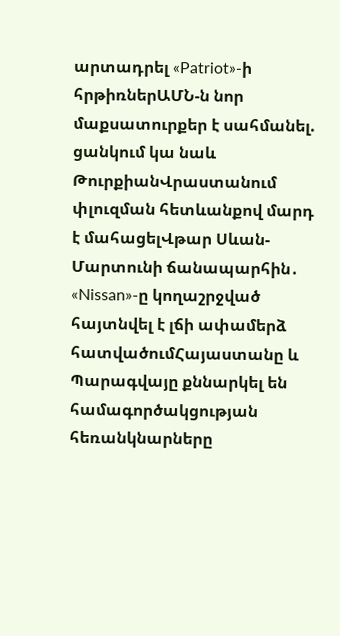արտադրել «Patriot»-ի հրթիռներԱՄՆ-ն նոր մաքսատուրքեր է սահմանել. ցանկում կա նաև ԹուրքիանՎրաստանում փլուզման հետևանքով մարդ է մահացելՎթար Սևան-Մարտունի ճանապարհին․ «Nissan»-ը կողաշրջված հայտնվել է լճի ափամերձ հատվածումՀայաստանը և Պարագվայը քննարկել են համագործակցության հեռանկնարները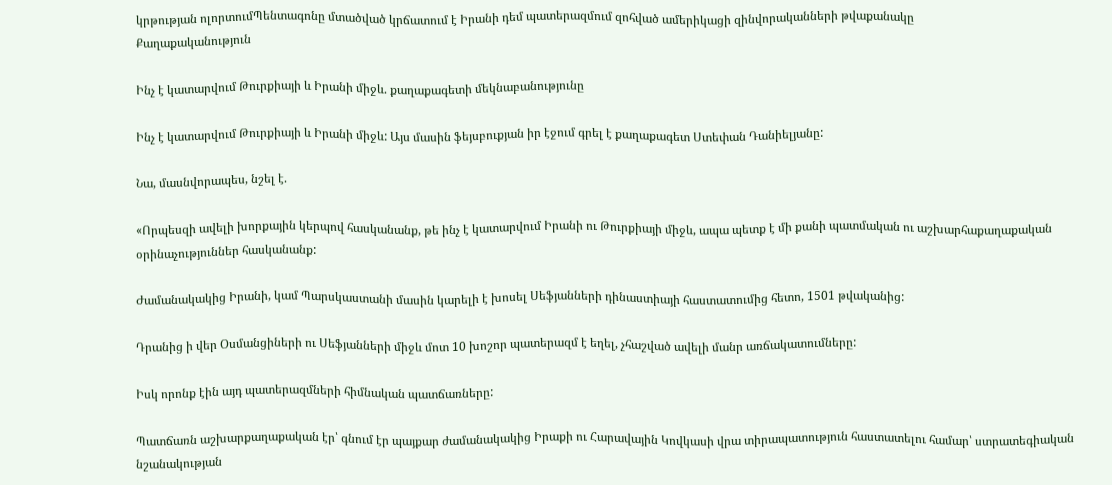կրթության ոլորտումՊենտագոնը մտածված կրճատում է Իրանի դեմ պատերազմում զոհված ամերիկացի զինվորականների թվաքանակը
Քաղաքականություն

Ինչ է կատարվում Թուրքիայի և Իրանի միջև. քաղաքագետի մեկնաբանությունը

Ինչ է կատարվում Թուրքիայի և Իրանի միջև: Այս մասին ֆեյսբուքյան իր էջում գրել է քաղաքագետ Ստեփան Դանիելյանը:

Նա, մասնվորապես, նշել է.

«Որպեսզի ավելի խորքային կերպով հասկանանք, թե ինչ է կատարվում Իրանի ու Թուրքիայի միջև, ապա պետք է մի քանի պատմական ու աշխարհաքաղաքական օրինաչություններ հասկանանք:

Ժամանակակից Իրանի, կամ Պարսկաստանի մասին կարելի է խոսել Սեֆյանների դինաստիայի հաստատումից հետո, 1501 թվականից:

Դրանից ի վեր Օսմանցիների ու Սեֆյանների միջև մոտ 10 խոշոր պատերազմ է եղել, չհաշված ավելի մանր առճակատումները:

Իսկ որոնք էին այդ պատերազմների հիմնական պատճառները:

Պատճառն աշխարքաղաքական էր՝ գնում էր պայքար ժամանակակից Իրաքի ու Հարավային Կովկասի վրա տիրապատություն հաստատելու համար՝ ստրատեգիական նշանակության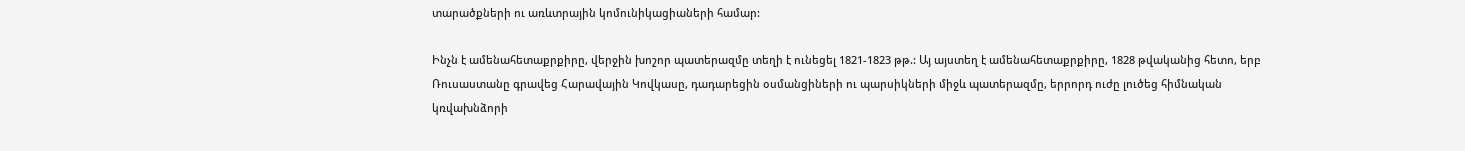տարածքների ու առևտրային կոմունիկացիաների համար:

Ինչն է ամենահետաքրքիրը, վերջին խոշոր պատերազմը տեղի է ունեցել 1821-1823 թթ.: Այ այստեղ է ամենահետաքրքիրը, 1828 թվականից հետո, երբ Ռուսաստանը գրավեց Հարավային Կովկասը, դադարեցին օսմանցիների ու պարսիկների միջև պատերազմը, երրորդ ուժը լուծեց հիմնական կռվախնձորի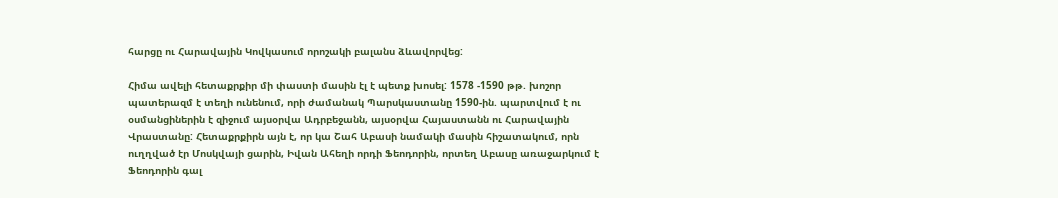հարցը ու Հարավային Կովկասում որոշակի բալանս ձևավորվեց:

Հիմա ավելի հետաքրքիր մի փաստի մասին էլ է պետք խոսել: 1578 -1590 թթ. խոշոր պատերազմ է տեղի ունենում, որի ժամանակ Պարսկաստանը 1590-ին. պարտվում է ու օսմանցիներին է զիջում այսօրվա Ադրբեջանն, այսօրվա Հայաստանն ու Հարավային Վրաստանը: Հետաքրքիրն այն է, որ կա Շահ Աբասի նամակի մասին հիշատակում, որն ուղղված էր Մոսկվայի ցարին, Իվան Ահեղի որդի Ֆեոդորին, որտեղ Աբասը առաջարկում է Ֆեոդորին գալ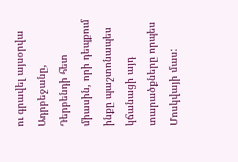ու գրավել այսօրվա Ադրբեջանը, Դերբենդի հետ միասին, որի դեպքում ինքը պաշտոնապես կճանացի այդ տարածքները որպես Մոսկվայի մաս: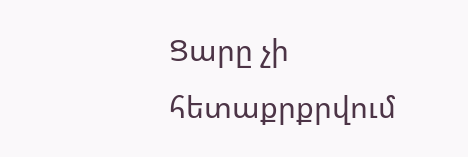Ցարը չի հետաքրքրվում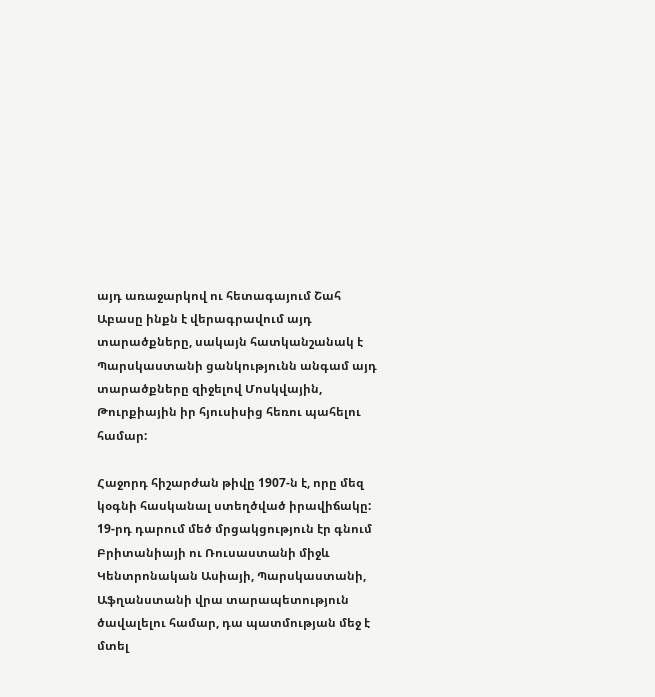այդ առաջարկով ու հետագայում Շահ Աբասը ինքն է վերագրավում այդ տարածքները, սակայն հատկանշանակ է Պարսկաստանի ցանկությունն անգամ այդ տարածքները զիջելով Մոսկվային, Թուրքիային իր հյուսիսից հեռու պահելու համար:

Հաջորդ հիշարժան թիվը 1907-ն է, որը մեզ կօգնի հասկանալ ստեղծված իրավիճակը: 19-րդ դարում մեծ մրցակցություն էր գնում Բրիտանիայի ու Ռուսաստանի միջև Կենտրոնական Ասիայի, Պարսկաստանի, Աֆղանստանի վրա տարապետություն ծավալելու համար, դա պատմության մեջ է մտել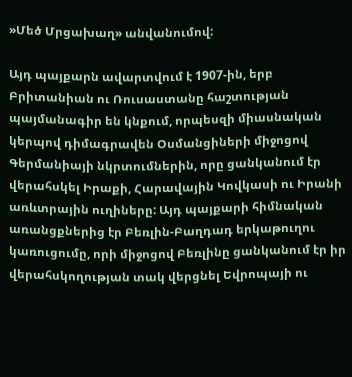»Մեծ Մրցախաղ» անվանումով:

Այդ պայքարն ավարտվում է 1907-ին, երբ Բրիտանիան ու Ռուսաստանը հաշտության պայմանագիր են կնքում, որպեսզի միասնական կերպով դիմագրավեն Օսմանցիների միջոցով Գերմանիայի նկրտումներին, որը ցանկանում էր վերահսկել Իրաքի, Հարավային Կովկասի ու Իրանի առևտրային ուղիները: Այդ պայքարի հիմնական առանցքներից էր Բեռլին-Բաղդադ երկաթուղու կառուցումը, որի միջոցով Բեռլինը ցանկանում էր իր վերահսկողության տակ վերցնել Եվրոպայի ու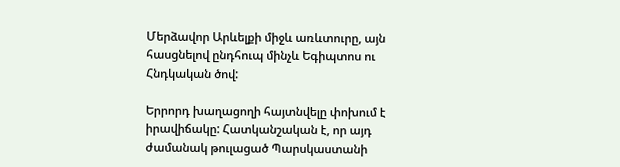Մերձավոր Արևելքի միջև առևտուրը, այն հասցնելով ընդհուպ մինչև Եգիպտոս ու Հնդկական ծով:

Երրորդ խաղացողի հայտնվելը փոխում է իրավիճակը: Հատկանշական է, որ այդ ժամանակ թուլացած Պարսկաստանի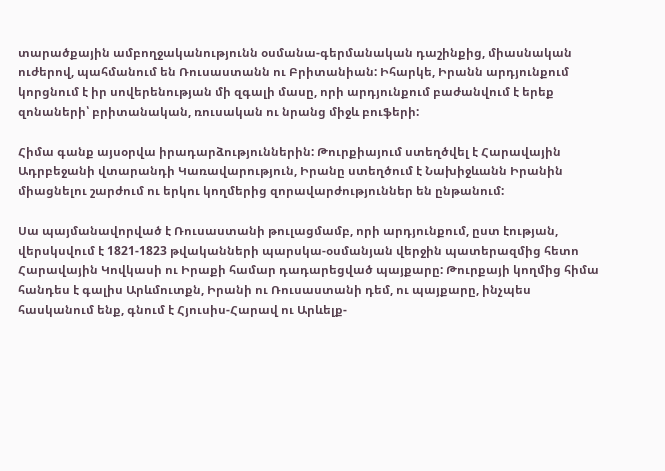տարածքային ամբողջականությունն օսմանա-գերմանական դաշինքից, միասնական ուժերով, պահմանում են Ռուսաստանն ու Բրիտանիան: Իհարկե, Իրանն արդյունքում կորցնում է իր սովերենության մի զգալի մասը, որի արդյունքում բաժանվում է երեք զոնաների՝ բրիտանական, ռուսական ու նրանց միջև բուֆերի:

Հիմա գանք այսօրվա իրադարձություններին: Թուրքիայում ստեղծվել է Հարավային Ադրբեջանի վտարանդի Կառավարություն, Իրանը ստեղծում է Նախիջևանն Իրանին միացնելու շարժում ու երկու կողմերից զորավարժություններ են ընթանում:

Սա պայմանավորված է Ռուսաստանի թուլացմամբ, որի արդյունքում, ըստ էության, վերսկսվում է 1821-1823 թվականների պարսկա-օսմանյան վերջին պատերազմից հետո Հարավային Կովկասի ու Իրաքի համար դադարեցված պայքարը: Թուրքայի կողմից հիմա հանդես է գալիս Արևմուտքն, Իրանի ու Ռուսաստանի դեմ, ու պայքարը, ինչպես հասկանում ենք, գնում է Հյուսիս-Հարավ ու Արևելք-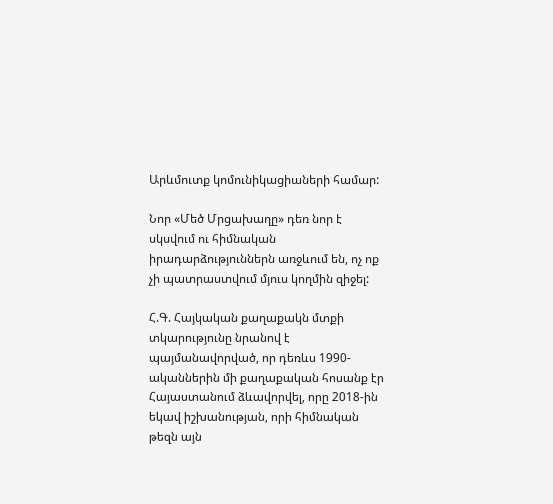Արևմուտք կոմունիկացիաների համար:

Նոր «Մեծ Մրցախաղը» դեռ նոր է սկսվում ու հիմնական իրադարձություններն առջևում են, ոչ ոք չի պատրաստվում մյուս կողմին զիջել:

Հ.Գ. Հայկական քաղաքակն մտքի տկարությունը նրանով է պայմանավորված, որ դեռևս 1990-ականներին մի քաղաքական հոսանք էր Հայաստանում ձևավորվել, որը 2018-ին եկավ իշխանության, որի հիմնական թեզն այն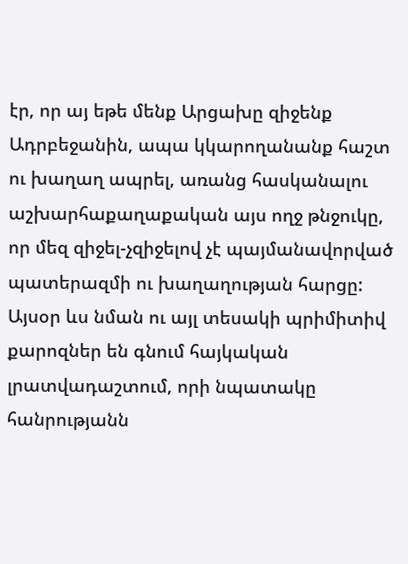էր, որ այ եթե մենք Արցախը զիջենք Ադրբեջանին, ապա կկարողանանք հաշտ ու խաղաղ ապրել, առանց հասկանալու աշխարհաքաղաքական այս ողջ թնջուկը, որ մեզ զիջել-չզիջելով չէ պայմանավորված պատերազմի ու խաղաղության հարցը: Այսօր ևս նման ու այլ տեսակի պրիմիտիվ քարոզներ են գնում հայկական լրատվադաշտում, որի նպատակը հանրությանն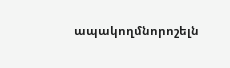ապակողմնորոշելն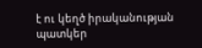է ու կեղծ իրականության պատկեր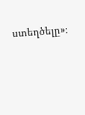ստեղծելը»։